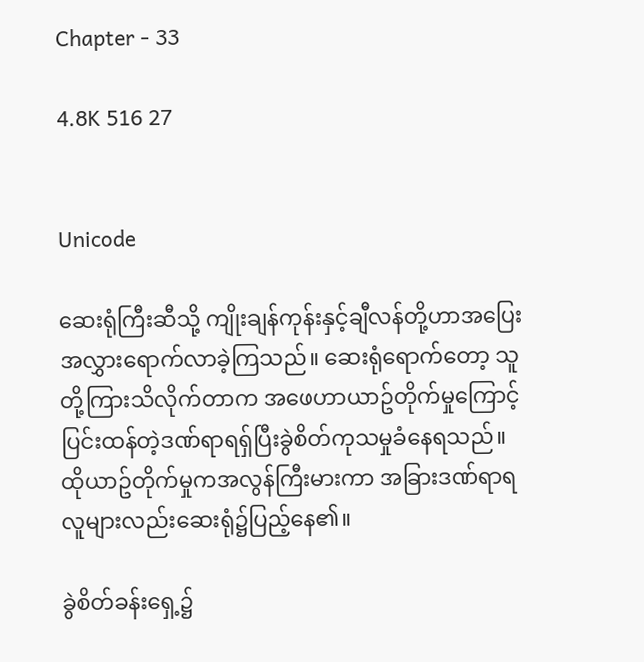Chapter - 33

4.8K 516 27


Unicode

ဆေးရုံကြီးဆီသို့ ကျိုးချန်ကုန်းနှင့်ချီလန်တို့ဟာအပြေးအလွှားရောက်လာခဲ့ကြသည်။ ဆေးရုံရောက်တော့ သူတို့ကြားသိလိုက်တာက အဖေဟာယာဥ်တိုက်မှုကြောင့်ပြင်းထန်တဲ့ဒဏ်ရာရရှ်ပြီးခွဲစိတ်ကုသမှုခံနေရသည်။ ထိုယာဥ်တိုက်မှုကအလွန်ကြီးမားကာ အခြားဒဏ်ရာရလူများလည်းဆေးရုံ၌ပြည့်နေ၏။

ခွဲစိတ်ခန်းရှေ့၌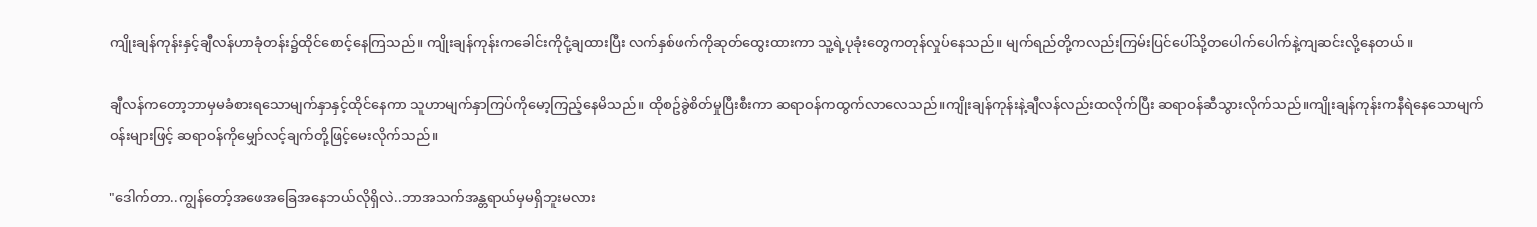ကျိုးချန်ကုန်းနှင့်ချီလန်ဟာခုံတန်း၌ထိုင်စောင့်နေကြသည်။ ကျိုးချန်ကုန်းကခေါင်းကိုငုံ့ချထားပြီး လက်နှစ်ဖက်ကိုဆုတ်ထွေးထားကာ သူ့ရဲ့ပုခုံးတွေကတုန်လှုပ်နေသည်။ မျက်ရည်တို့ကလည်းကြမ်းပြင်ပေါ်သို့တပေါက်ပေါက်နဲ့ကျဆင်းလို့နေတယ်။

ချီလန်ကတော့ဘာမှမခံစားရသောမျက်နှာနှင့်ထိုင်နေကာ သူဟာမျက်နှာကြပ်ကိုမော့ကြည့်နေမိသည်။ ထိုစဥ်ခွဲစိတ်မှုပြီးစီးကာ ဆရာဝန်ကထွက်လာလေသည်။ကျိုးချန်ကုန်းနဲ့ချီလန်လည်းထလိုက်ပြီး ဆရာဝန်ဆီသွားလိုက်သည်။ကျိုးချန်ကုန်းကနီရဲနေသောမျက်ဝန်းများဖြင့် ဆရာဝန်ကိုမျှော်လင့်ချက်တို့ဖြင့်မေးလိုက်သည်။

"ဒေါက်တာ..ကျွန်တော့်အဖေအခြေအနေဘယ်လိုရှိလဲ..ဘာအသက်အန္တရာယ်မှမရှိဘူးမလား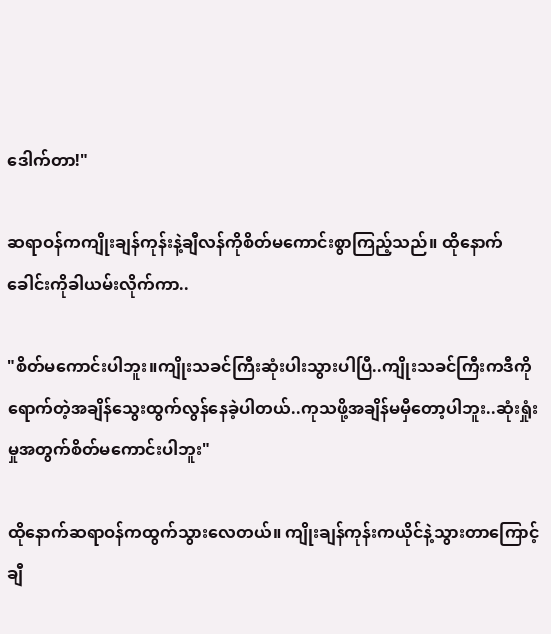ဒေါက်တာ!"

ဆရာဝန်ကကျိုးချန်ကုန်းနဲ့ချီလန်ကိုစိတ်မကောင်းစွာကြည့်သည်။ ထိုနောက်ခေါင်းကိုခါယမ်းလိုက်ကာ..

"စိတ်မကောင်းပါဘူး။ကျိုးသခင်ကြီးဆုံးပါးသွားပါပြီ..ကျိုးသခင်ကြီးကဒီကိုရောက်တဲ့အချိန်သွေးထွက်လွန်နေခဲ့ပါတယ်..ကုသဖို့အချိန်မမှီတော့ပါဘူး..ဆုံးရှုံးမှုအတွက်စိတ်မကောင်းပါဘူး"

ထိုနောက်ဆရာဝန်ကထွက်သွားလေတယ်။ ကျိုးချန်ကုန်းကယိုင်နဲ့သွားတာကြောင့် ချီ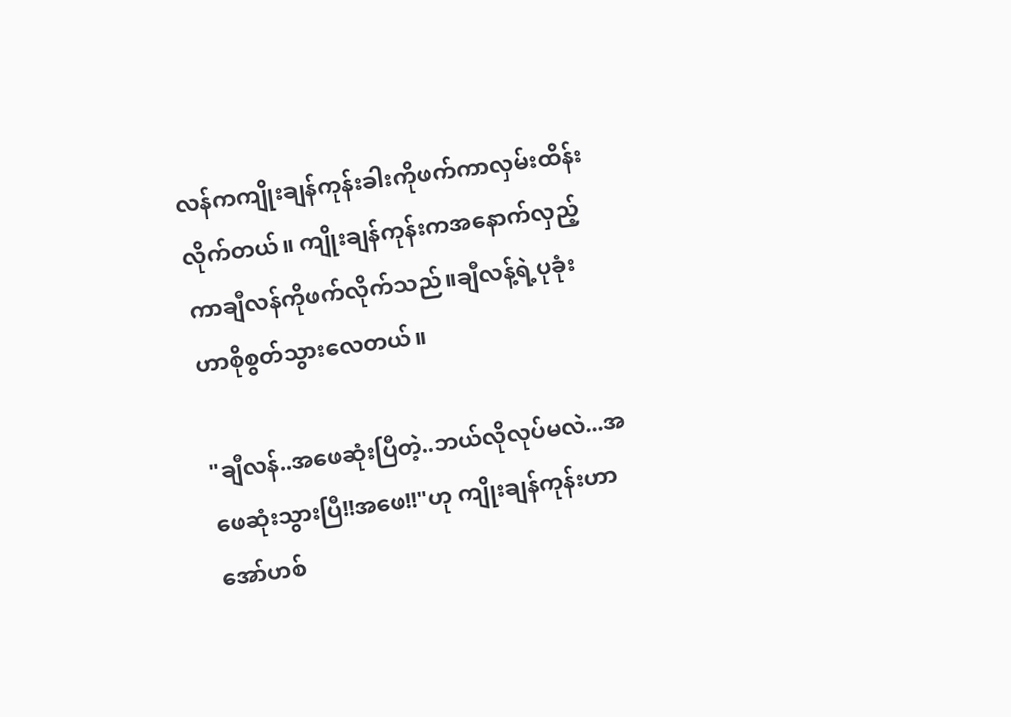လန်ကကျိုးချန်ကုန်းခါးကိုဖက်ကာလှမ်းထိန်းလိုက်တယ်။ ကျိုးချန်ကုန်းကအနောက်လှည့်ကာချီလန်ကိုဖက်လိုက်သည်။ချီလန့်ရဲ့ပုခုံးဟာစိုစွတ်သွားလေတယ်။

"ချီလန်..အဖေဆုံးပြီတဲ့..ဘယ်လိုလုပ်မလဲ...အဖေဆုံးသွားပြီ!!အဖေ!!"ဟု ကျိုးချန်ကုန်းဟာအော်ဟစ်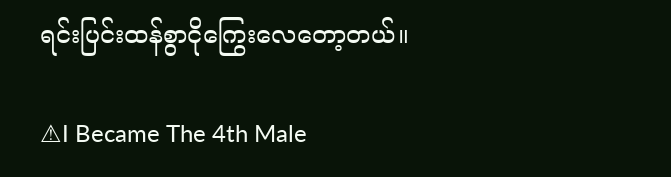ရင်းပြင်းထန်စွာငိုကြွေးလေတော့တယ်။

⚠I Became The 4th Male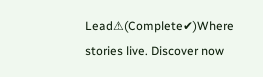Lead⚠(Complete✔)Where stories live. Discover now